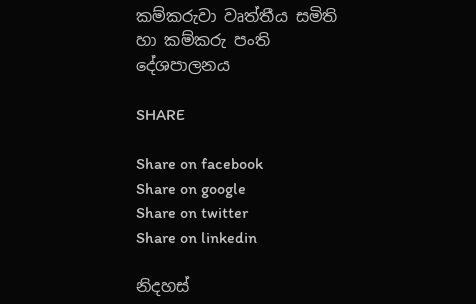කම්කරුවා වෘත්තීය සමිති හා කම්කරු පංති දේශපාලනය

SHARE

Share on facebook
Share on google
Share on twitter
Share on linkedin

නිදහස්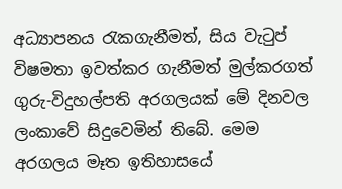අධ්‍යාපනය රැකගැනීමත්, සිය වැටුප් විෂමතා ඉවත්කර ගැනීමත් මුල්කරගත් ගුරු-විදුහල්පති අරගලයක් මේ දිනවල ලංකාවේ සිදුවෙමින් තිබේ. මෙම අරගලය මෑත ඉතිහාසයේ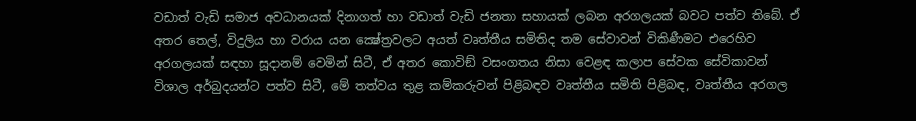වඩාත් වැඩි සමාජ අවධානයක් දිනාගත් හා වඩාත් වැඩි ජනතා සහායක් ලබන අරගලයක් බවට පත්ව තිබේ. ඒ අතර තෙල්, විදුලිය හා වරාය යන ක්‍ෂේත්‍රවලට අයත් වෘත්තීය සමිතිද තම සේවාවන් විකිණීමට එරෙහිව අරගලයක් සඳහා සූදානම් වෙමින් සිටී, ඒ අතර කොවිඞ් වසංගතය නිසා වෙළඳ කලාප සේවක සේවිකාවන් විශාල අර්බුදයන්ට පත්ව සිටී, මේ තත්වය තුළ කම්කරුවන් පිළිබඳව වෘත්තීය සමිති පිළිබඳ, වෘත්තීය අරගල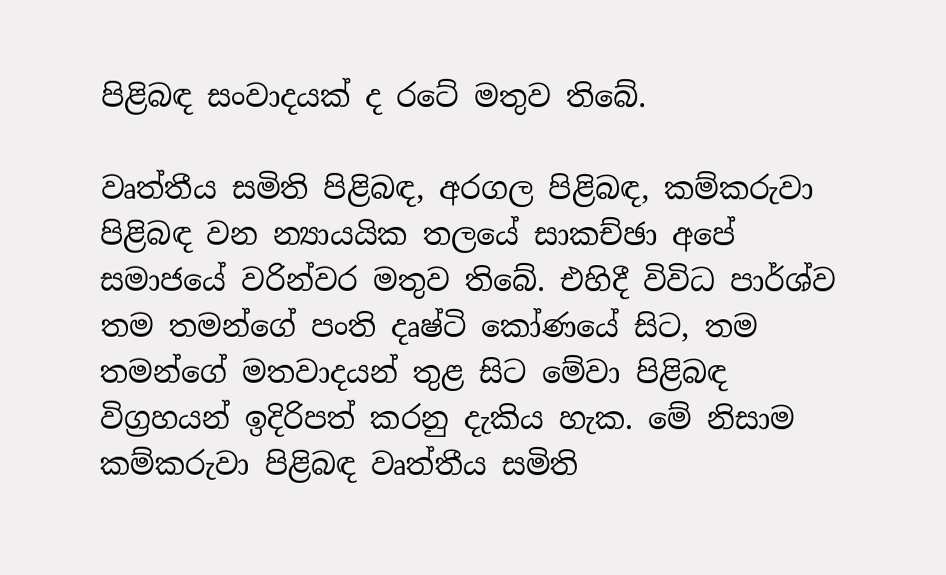පිළිබඳ සංවාදයක් ද රටේ මතුව තිබේ.

වෘත්තීය සමිති පිළිබඳ, අරගල පිළිබඳ, කම්කරුවා පිළිබඳ වන න්‍යායයික තලයේ සාකච්ඡා අපේ සමාජයේ වරින්වර මතුව තිබේ. එහිදී විවිධ පාර්ශ්ව තම තමන්ගේ පංති දෘෂ්ටි කෝණයේ සිට, තම තමන්ගේ මතවාදයන් තුළ සිට මේවා පිළිබඳ විග්‍රහයන් ඉදිරිපත් කරනු දැකිය හැක. මේ නිසාම කම්කරුවා පිළිබඳ වෘත්තීය සමිති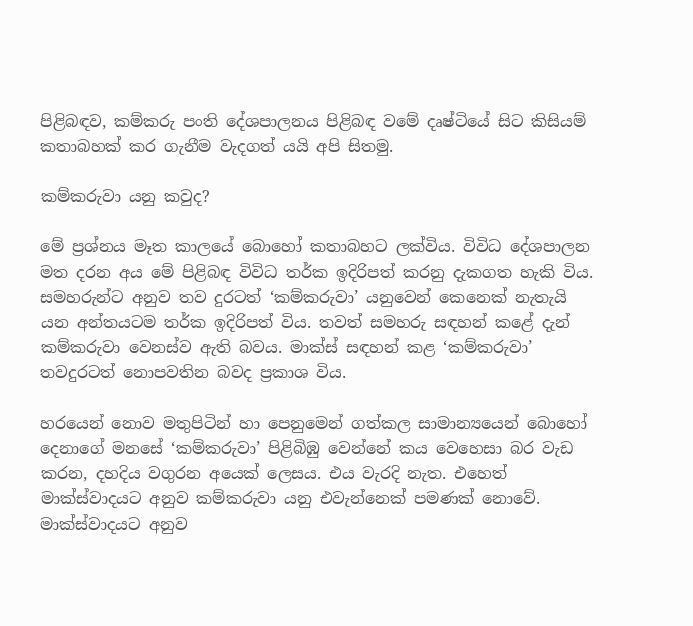පිළිබඳව, කම්කරු පංති දේශපාලනය පිළිබඳ වමේ දෘෂ්ටියේ සිට කිසියම් කතාබහක් කර ගැනීම වැදගත් යයි අපි සිතමු.

කම්කරුවා යනු කවුද?

මේ ප්‍රශ්නය මෑත කාලයේ බොහෝ කතාබහට ලක්විය. විවිධ දේශපාලන මත දරන අය මේ පිළිබඳ විවිධ තර්ක ඉදිරිපත් කරනු දැකගත හැකි විය. සමහරුන්ට අනුව තව දුරටත් ‘කම්කරුවා’ යනුවෙන් කෙනෙක් නැතැයි යන අන්තයටම තර්ක ඉදිරිපත් විය. තවත් සමහරු සඳහන් කළේ දැන් කම්කරුවා වෙනස්ව ඇති බවය. මාක්ස් සඳහන් කළ ‘කම්කරුවා’ තවදුරටත් නොපවතින බවද ප්‍රකාශ විය.

හරයෙන් නොව මතුපිටින් හා පෙනුමෙන් ගත්කල සාමාන්‍යයෙන් බොහෝ දෙනාගේ මනසේ ‘කම්කරුවා’ පිළිබිඹු වෙන්නේ කය වෙහෙසා බර වැඩ කරන, දහදිය වගුරන අයෙක් ලෙසය. එය වැරදි නැත. එහෙත් මාක්ස්වාදයට අනුව කම්කරුවා යනු එවැන්නෙක් පමණක් නොවේ. මාක්ස්වාදයට අනුව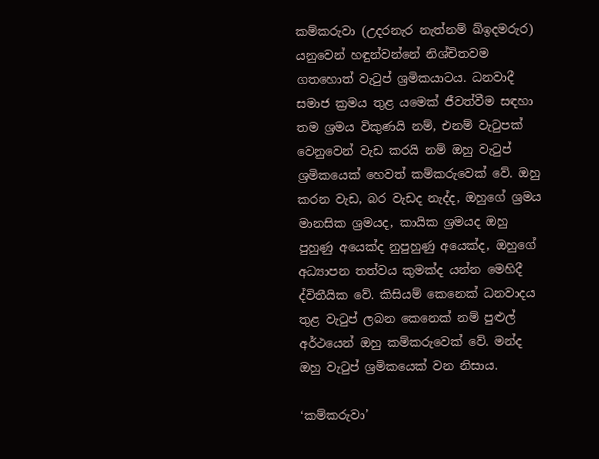කම්කරුවා (උදරනැර නැත්නම් ඛ්ඉදමරුර) යනුවෙන් හඳුන්වන්නේ නිශ්චිතවම ගතහොත් වැටුප් ශ්‍රමිකයාටය. ධනවාදී සමාජ ක්‍රමය තුළ යමෙක් ජීවත්වීම සඳහා තම ශ්‍රමය විකුණයි නම්, එනම් වැටුපක් වෙනුවෙන් වැඩ කරයි නම් ඔහු වැටුප් ශ්‍රමිකයෙක් හෙවත් කම්කරුවෙක් වේ. ඔහු කරන වැඩ, බර වැඩද නැද්ද, ඔහුගේ ශ්‍රමය මානසික ශ්‍රමයද, කායික ශ්‍රමයද ඔහු පුහුණු අයෙක්ද නුපුහුණු අයෙක්ද, ඔහුගේ අධ්‍යාපන තත්වය කුමක්ද යන්න මෙහිදී ද්විතීයික වේ. කිසියම් කෙනෙක් ධනවාදය තුළ වැටුප් ලබන කෙනෙක් නම් පුළුල් අර්ථයෙන් ඔහු කම්කරුවෙක් වේ. මන්ද  ඔහු වැටුප් ශ්‍රමිකයෙක් වන නිසාය.

‘කම්කරුවා’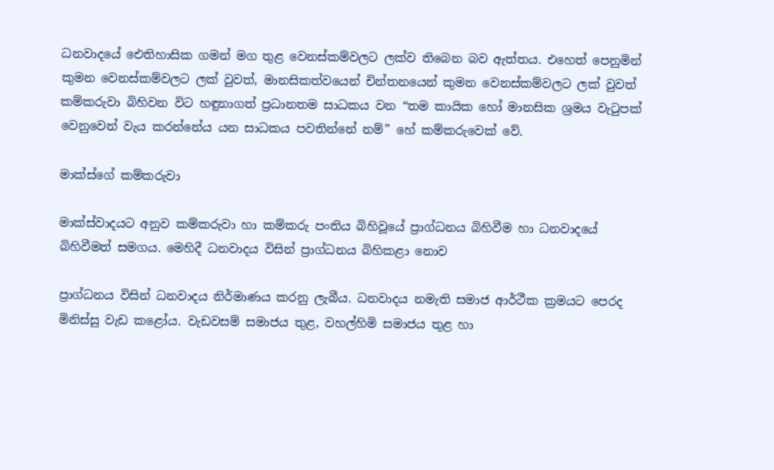ධනවාදයේ ඓතිහාසික ගමන් මග තුළ වෙනස්කම්වලට ලක්ව තිබෙන බව ඇත්තය. එහෙත් පෙනුමින් කුමන වෙනස්කම්වලට ලක් වුවත්, මානසිකත්වයෙන් චින්තනයෙන් කුමන වෙනස්කම්වලට ලක් වුවත් කම්කරුවා බිහිවන විට හඳුනාගත් ප්‍රධානතම සාධකය වන “තම කායික හෝ මානසික ශ්‍රමය වැටුපක් වෙනුවෙන් වැය කරන්නේය යන සාධකය පවතින්නේ නම්” හේ කම්කරුවෙක් වේ.

මාක්ස්ගේ කම්කරුවා

මාක්ස්වාදයට අනුව කම්කරුවා හා කම්කරු පංතිය බිහිවූයේ ප්‍රාග්ධනය බිහිවීම හා ධනවාදයේ බිහිවීමත් සමගය. මෙහිදී ධනවාදය විසින් ප්‍රාග්ධනය බිහිකළා නොව

ප්‍රාග්ධනය විසින් ධනවාදය නිර්මාණය කරනු ලැබීය. ධනවාදය නමැති සමාජ ආර්ථීක ක්‍රමයට පෙරද මිනිස්සු වැඩ කළෝය. වැඩවසම් සමාජය තුළ, වහල්හිමි සමාජය තුළ හා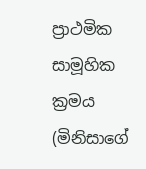ප්‍රාථමික සාමූහික ක්‍රමය (මිනිසාගේ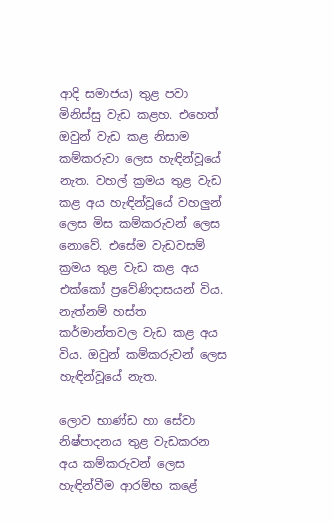ආදි සමාජය) තුළ පවා මිනිස්සු වැඩ කළහ. එහෙත් ඔවුන් වැඩ කළ නිසාම කම්කරුවා ලෙස හැඳින්වූයේ නැත. වහල් ක්‍රමය තුළ වැඩ කළ අය හැඳින්වූයේ වහලුන් ලෙස මිස කම්කරුවන් ලෙස නොවේ. එසේම වැඩවසම් ක්‍රමය තුළ වැඩ කළ අය එක්කෝ ප්‍රවේණිදාසයන් විය. නැත්නම් හස්ත කර්මාන්තවල වැඩ කළ අය විය. ඔවුන් කම්කරුවන් ලෙස හැඳින්වූයේ නැත.

ලොව භාණ්ඩ හා සේවා නිෂ්පාදනය තුළ වැඩකරන අය කම්කරුවන් ලෙස හැඳින්වීම ආරම්භ කළේ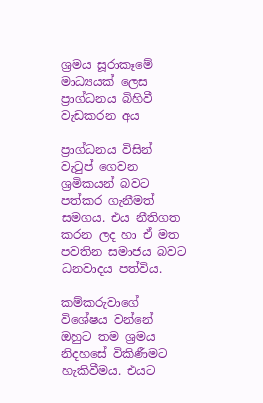ශ්‍රමය සූරාකෑමේ මාධ්‍යයක් ලෙස ප්‍රාග්ධනය බිහිවී වැඩකරන අය

ප්‍රාග්ධනය විසින් වැටුප් ගෙවන ශ්‍රමිකයන් බවට පත්කර ගැනීමත් සමගය. එය නීතිගත කරන ලද හා ඒ මත පවතින සමාජය බවට ධනවාදය පත්විය.

කම්කරුවාගේ විශේෂය වන්නේ ඔහුට තම ශ්‍රමය නිදහසේ විකිණීමට හැකිවීමය. එයට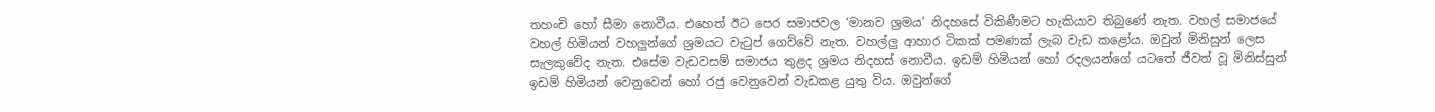තහංචි හෝ සීමා නොවීය. එහෙත් ඊට පෙර සමාජවල ‘මානව ශ්‍රමය’ නිදහසේ විකිණීමට හැකියාව තිබුණේ නැත. වහල් සමාජයේ වහල් හිමියන් වහලුන්ගේ ශ්‍රමයට වැටුප් ගෙව්වේ නැත. වහල්ලු ආහාර ටිකක් පමණක් ලැබ වැඩ කළෝය. ඔවුන් මිනිසුන් ලෙස සැලකුවේද නැත. එසේම වැඩවසම් සමාජය තුළද ශ්‍රමය නිදහස් නොවීය. ඉඩම් හිමියන් හෝ රදලයන්ගේ යටතේ ජීවත් වූ මිනිස්සුන් ඉඩම් හිමියන් වෙනුවෙන් හෝ රජු වෙනුවෙන් වැඩකළ යුතු විය. ඔවුන්ගේ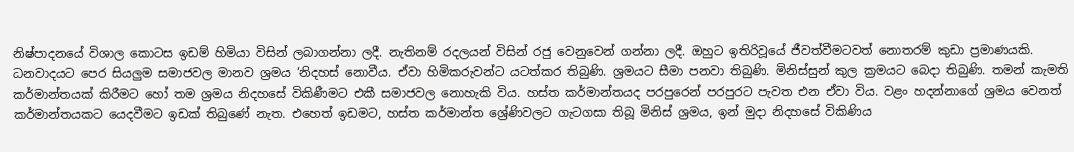නිෂ්පාදනයේ විශාල කොටස ඉඩම් හිමියා විසින් ලබාගන්නා ලදී. නැතිනම් රදලයන් විසින් රජු වෙනුවෙන් ගන්නා ලදී. ඔහුට ඉතිරිවූයේ ජීවත්වීමටවත් නොතරම් කුඩා ප්‍රමාණයකි. ධනවාදයට පෙර සියලුම සමාජවල මානව ශ්‍රමය ‘නිදහස් නොවීය. ඒවා හිමිකරුවන්ට යටත්කර තිබුණි. ශ්‍රමයට සීමා පනවා තිබුණි. මිනිස්සුන් කුල ක්‍රමයට බෙදා තිබුණි. තමන් කැමති කර්මාන්තයක් කිරීමට හෝ තම ශ්‍රමය නිදහසේ විකිණීමට එකී සමාජවල නොහැකි විය. හස්ත කර්මාන්තයද පරපුරෙන් පරපුරට පැවත එන ඒවා විය. වළං හදන්නාගේ ශ්‍රමය වෙනත් කර්මාන්තයකට යෙදවීමට ඉඩක් තිබුණේ නැත. එහෙත් ඉඩමට, හස්ත කර්මාන්ත ශ්‍රේණිවලට ගැටගසා තිබූ මිනිස් ශ්‍රමය, ඉන් මුදා නිදහසේ විකිණිය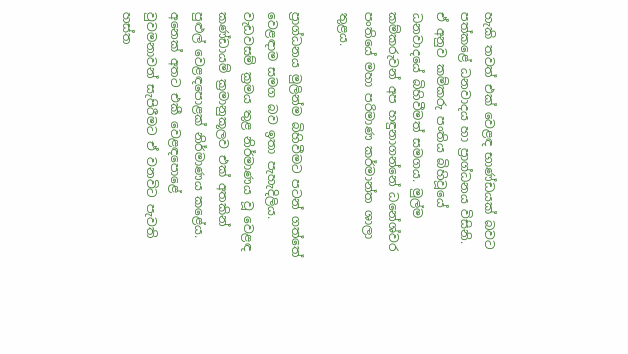හැකි තවත් එක් වෙළඳ භාණ්ඩයක් බවට පත්කළේ ධනවාදය හා ප්‍රාග්ධනය විසිනි. ඒ අනුව කම්කරු පංතිය බිහිවූයේ ධනවාදයේ බිහිවීමත් සමගය. මුල්ම කම්කරුවන් අප හඳුනාගන්නේ ධනේශ්වර පංතියේ මහා පරිමාණ කර්මාන්ත ශාලා තුළය.

ප්‍රාග්ධනය මුලින්ම බිහිවීමට පටන් ගත්තේ වෙළඳාම සමග බව ඉතා පැහැදිලිය. වැඩවසම් ක්‍රමය තුළ නිර්මාණය වූ වෙළඳ කණ්ඩායම් ක්‍රමානුකූලව එක් අතකින් පුළුල් වෙළඳපොළක් නිර්මාණය කළේය. අනෙක් අතට එකී වෙළඳපොළේ වුවමනාවන් සැපිරීමට ඒ වනවිට පැවති හස්ත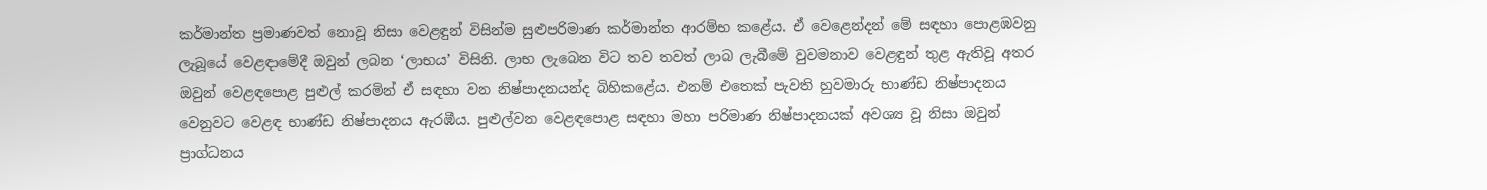කර්මාන්ත ප්‍රමාණවත් නොවූ නිසා වෙළඳුන් විසින්ම සුළුපරිමාණ කර්මාන්ත ආරම්භ කළේය. ඒ වෙළෙන්දන් මේ සඳහා පොළඹවනු ලැබූයේ වෙළඳාමේදී ඔවුන් ලබන ‘ලාභය’ විසිනි. ලාභ ලැබෙන විට තව තවත් ලාබ ලැබීමේ වුවමනාව වෙළඳුන් තුළ ඇතිවූ අතර ඔවුන් වෙළඳපොළ පුළුල් කරමින් ඒ සඳහා වන නිෂ්පාදනයන්ද බිහිකළේය. එනම් එතෙක් පැවති හුවමාරු භාණ්ඩ නිෂ්පාදනය වෙනුවට වෙළඳ භාණ්ඩ නිෂ්පාදනය ඇරඹීය. පුළුල්වන වෙළඳපොළ සඳහා මහා පරිමාණ නිෂ්පාදනයක් අවශ්‍ය වූ නිසා ඔවුන් ප්‍රාග්ධනය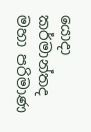යොදා කර්මාන්තද මහා පරිමාණ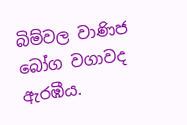බිම්වල වාණිජ බෝග වගාවද ඇරඹීය.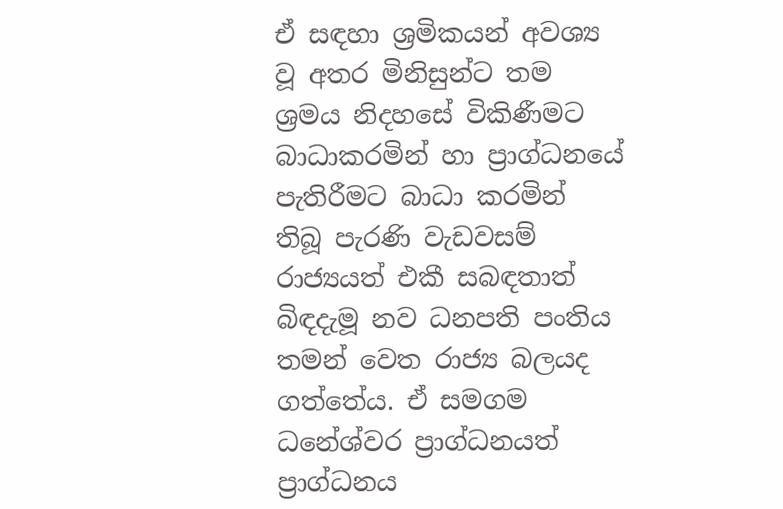ඒ සඳහා ශ්‍රමිකයන් අවශ්‍ය වූ අතර මිනිසුන්ට තම ශ්‍රමය නිදහසේ විකිණීමට බාධාකරමින් හා ප්‍රාග්ධනයේ පැතිරීමට බාධා කරමින් තිබූ පැරණි වැඩවසම් රාජ්‍යයත් එකී සබඳතාත් බිඳදැමූ නව ධනපති පංතිය තමන් වෙත රාජ්‍ය බලයද ගත්තේය. ඒ සමගම ධනේශ්වර ප්‍රාග්ධනයත් ප්‍රාග්ධනය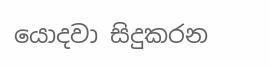යොදවා සිදුකරන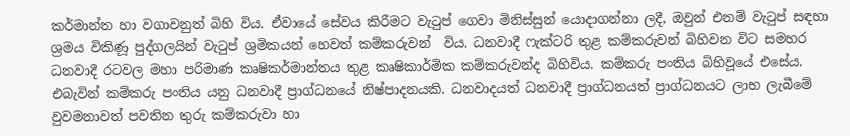කර්මාන්ත හා වගාවනුත් බිහි විය. ඒවායේ සේවය කිරීමට වැටුප් ගෙවා මිනිස්සුන් යොදාගන්නා ලදී, ඔවුන් එනම් වැටුප් සඳහා ශ්‍රමය විකිණූ පුද්ගලයින් වැටුප් ශ්‍රමිකයන් හෙවත් කම්කරුවන්  විය. ධනවාදී ෆැක්ටරි තුළ කම්කරුවන් බිහිවන විට සමහර ධනවාදී රටවල මහා පරිමාණ කෘෂිකර්මාන්තය තුළ කෘෂිකාර්මික කම්කරුවන්ද බිහිවිය. කම්කරු පංතිය බිහිවූයේ එසේය. එබැවින් කම්කරු පංතිය යනු ධනවාදී ප්‍රාග්ධනයේ නිෂ්පාදනයකි. ධනවාදයත් ධනවාදී ප්‍රාග්ධනයත් ප්‍රාග්ධනයට ලාභ ලැබීමේ වුවමනාවත් පවතින තුරු කම්කරුවා හා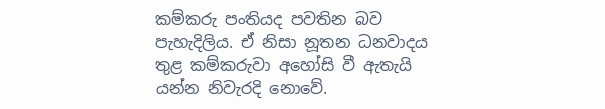කම්කරු පංතියද පවතින බව පැහැදිලිය. ඒ නිසා නූතන ධනවාදය තුළ කම්කරුවා අහෝසි වී ඇතැයි යන්න නිවැරදි නොවේ.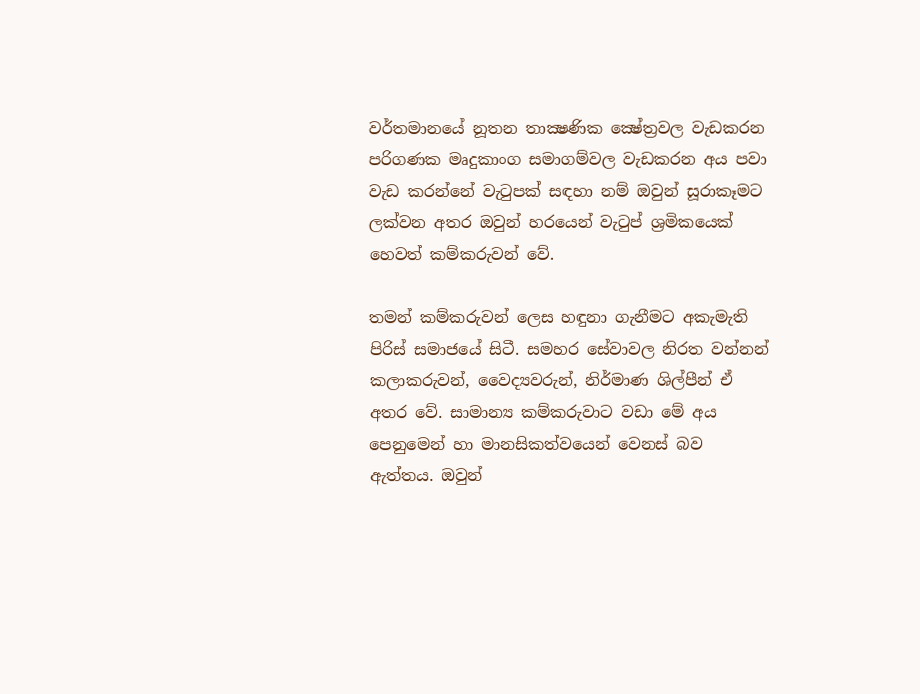වර්තමානයේ නූතන තාක්‍ෂණික ක්‍ෂේත්‍රවල වැඩකරන පරිගණක මෘදුකාංග සමාගම්වල වැඩකරන අය පවා වැඩ කරන්නේ වැටුපක් සඳහා නම් ඔවුන් සූරාකෑමට ලක්වන අතර ඔවුන් හරයෙන් වැටුප් ශ්‍රමිකයෙක් හෙවත් කම්කරුවන් වේ.

තමන් කම්කරුවන් ලෙස හඳුනා ගැනීමට අකැමැති පිරිස් සමාජයේ සිටී. සමහර සේවාවල නිරත වන්නන් කලාකරුවන්, වෛද්‍යවරුන්, නිර්මාණ ශිල්පීන් ඒ අතර වේ. සාමාන්‍ය කම්කරුවාට වඩා මේ අය පෙනුමෙන් හා මානසිකත්වයෙන් වෙනස් බව ඇත්තය. ඔවුන්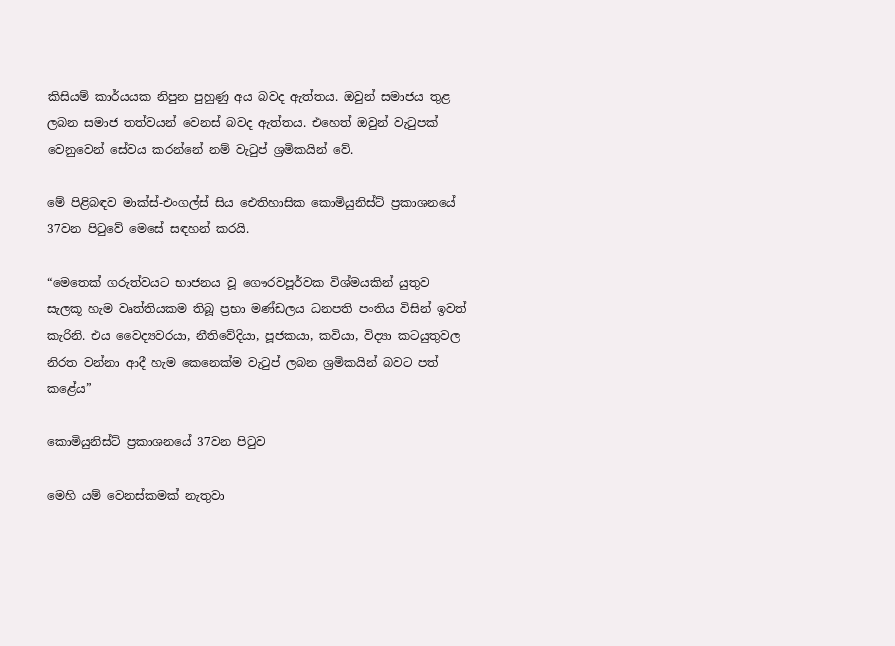කිසියම් කාර්යයක නිපුන පුහුණු අය බවද ඇත්තය. ඔවුන් සමාජය තුළ ලබන සමාජ තත්වයන් වෙනස් බවද ඇත්තය. එහෙත් ඔවුන් වැටුපක් වෙනුවෙන් සේවය කරන්නේ නම් වැටුප් ශ්‍රමිකයින් වේ.

මේ පිළිබඳව මාක්ස්-එංගල්ස් සිය ඓතිහාසික කොමියුනිස්ට් ප්‍රකාශනයේ 37වන පිටුවේ මෙසේ සඳහන් කරයි.

“මෙතෙක් ගරුත්වයට භාජනය වූ ගෞරවපූර්වක විශ්මයකින් යුතුව සැලකූ හැම වෘත්තියකම තිබූ ප්‍රභා මණ්ඩලය ධනපති පංතිය විසින් ඉවත් කැරිනි. එය වෛද්‍යවරයා, නීතිවේදියා, පූජකයා, කවියා, විද්‍යා කටයුතුවල නිරත වන්නා ආදී හැම කෙනෙක්ම වැටුප් ලබන ශ්‍රමිකයින් බවට පත් කළේය”

කොමියුනිස්ට් ප්‍රකාශනයේ 37වන පිටුව

මෙහි යම් වෙනස්කමක් නැතුවා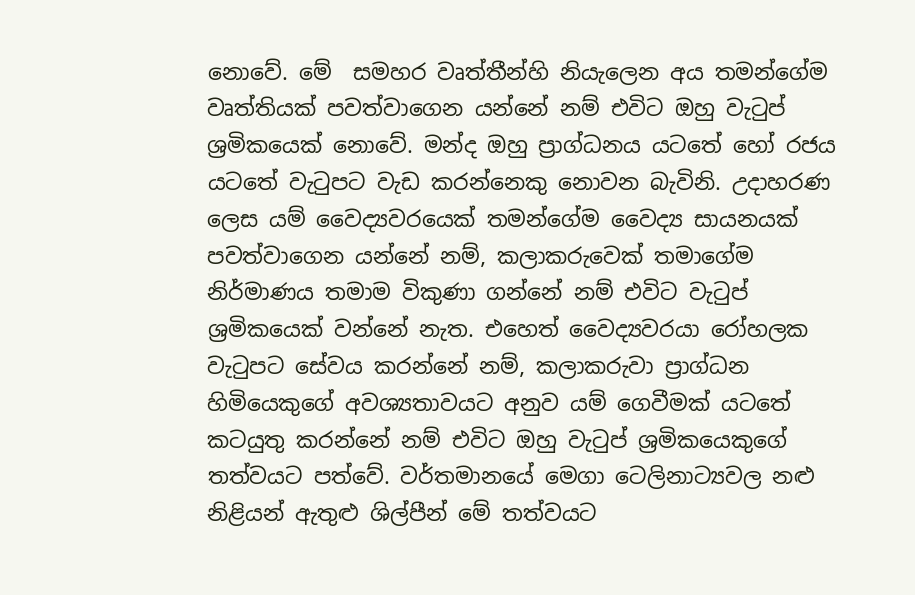නොවේ. මේ  සමහර වෘත්තීන්හි නියැලෙන අය තමන්ගේම වෘත්තියක් පවත්වාගෙන යන්නේ නම් එවිට ඔහු වැටුප් ශ්‍රමිකයෙක් නොවේ. මන්ද ඔහු ප්‍රාග්ධනය යටතේ හෝ රජය යටතේ වැටුපට වැඩ කරන්නෙකු නොවන බැවිනි. උදාහරණ ලෙස යම් වෛද්‍යවරයෙක් තමන්ගේම වෛද්‍ය සායනයක් පවත්වාගෙන යන්නේ නම්, කලාකරුවෙක් තමාගේම නිර්මාණය තමාම විකුණා ගන්නේ නම් එවිට වැටුප් ශ්‍රමිකයෙක් වන්නේ නැත. එහෙත් වෛද්‍යවරයා රෝහලක වැටුපට සේවය කරන්නේ නම්, කලාකරුවා ප්‍රාග්ධන හිමියෙකුගේ අවශ්‍යතාවයට අනුව යම් ගෙවීමක් යටතේ කටයුතු කරන්නේ නම් එවිට ඔහු වැටුප් ශ්‍රමිකයෙකුගේ තත්වයට පත්වේ. වර්තමානයේ මෙගා ටෙලිනාට්‍යවල නළු නිළියන් ඇතුළු ශිල්පීන් මේ තත්වයට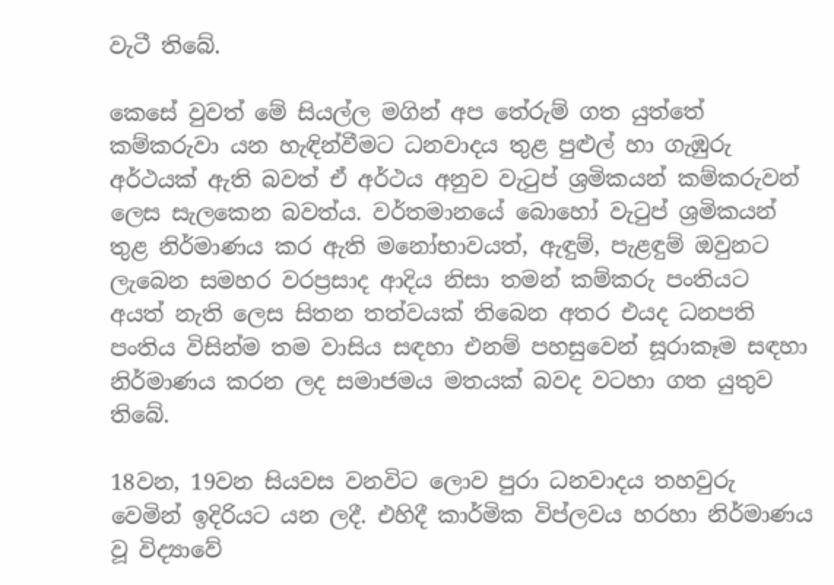වැටී තිබේ.

කෙසේ වුවත් මේ සියල්ල මගින් අප තේරුම් ගත යුත්තේ කම්කරුවා යන හැඳින්වීමට ධනවාදය තුළ පුළුල් හා ගැඹුරු අර්ථයක් ඇති බවත් ඒ අර්ථය අනුව වැටුප් ශ්‍රමිකයන් කම්කරුවන් ලෙස සැලකෙන බවත්ය. වර්තමානයේ බොහෝ වැටුප් ශ්‍රමිකයන් තුළ නිර්මාණය කර ඇති මනෝභාවයත්, ඇඳුම්, පැළඳුම් ඔවුනට ලැබෙන සමහර වරප්‍රසාද ආදිය නිසා තමන් කම්කරු පංතියට අයත් නැති ලෙස සිතන තත්වයක් තිබෙන අතර එයද ධනපති පංතිය විසින්ම තම වාසිය සඳහා එනම් පහසුවෙන් සූරාකෑම සඳහා නිර්මාණය කරන ලද සමාජමය මතයක් බවද වටහා ගත යුතුව තිබේ.

18වන, 19වන සියවස වනවිට ලොව පුරා ධනවාදය තහවුරු වෙමින් ඉදිරියට යන ලදී. එහිදී කාර්මික විප්ලවය හරහා නිර්මාණය වූ විද්‍යාවේ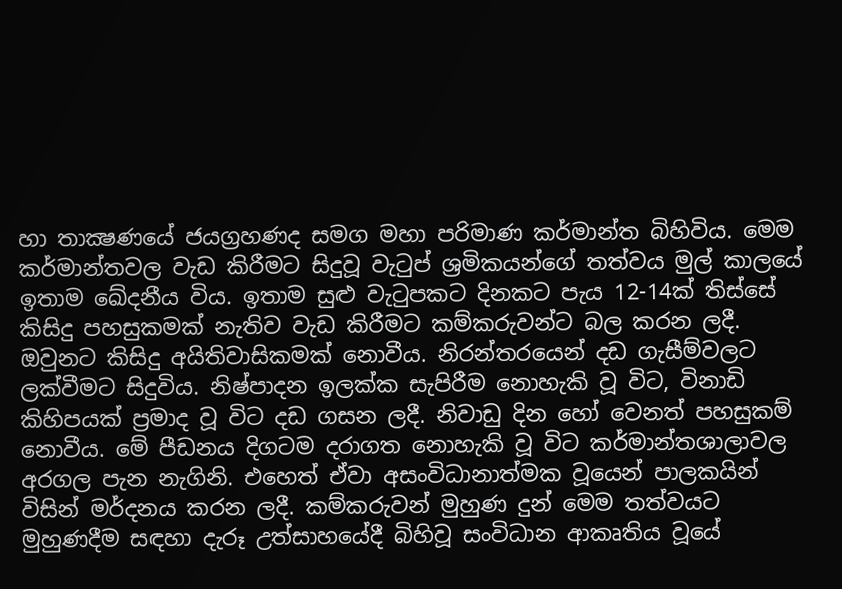හා තාක්‍ෂණයේ ජයග්‍රහණද සමග මහා පරිමාණ කර්මාන්ත බිහිවිය. මෙම කර්මාන්තවල වැඩ කිරීමට සිදුවූ වැටුප් ශ්‍රමිකයන්ගේ තත්වය මුල් කාලයේ ඉතාම ඛේදනීය විය. ඉතාම සුළු වැටුපකට දිනකට පැය 12-14ක් තිස්සේ කිසිදු පහසුකමක් නැතිව වැඩ කිරීමට කම්කරුවන්ට බල කරන ලදී. ඔවුනට කිසිදු අයිතිවාසිකමක් නොවීය. නිරන්තරයෙන් දඩ ගැසීම්වලට ලක්වීමට සිදුවිය. නිෂ්පාදන ඉලක්ක සැපිරීම නොහැකි වූ විට, විනාඩි කිහිපයක් ප්‍රමාද වූ විට දඩ ගසන ලදී. නිවාඩු දින හෝ වෙනත් පහසුකම් නොවීය. මේ පීඩනය දිගටම දරාගත නොහැකි වූ විට කර්මාන්තශාලාවල අරගල පැන නැගිනි. එහෙත් ඒවා අසංවිධානාත්මක වූයෙන් පාලකයින් විසින් මර්දනය කරන ලදී. කම්කරුවන් මුහුණ දුන් මෙම තත්වයට මුහුණදීම සඳහා දැරූ උත්සාහයේදී බිහිවූ සංවිධාන ආකෘතිය වූයේ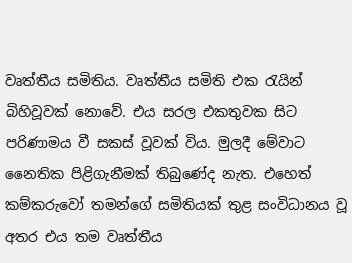වෘත්තීය සමිතිය. වෘත්තීය සමිති එක රැයින් බිහිවූවක් නොවේ. එය සරල එකතුවක සිට පරිණාමය වී සකස් වූවක් විය. මුලදී මේවාට නෛතික පිළිගැනීමක් තිබුණේද නැත. එහෙත් කම්කරුවෝ තමන්ගේ සමිතියක් තුළ සංවිධානය වූ අතර එය තම වෘත්තීය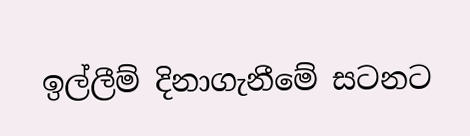ඉල්ලීම් දිනාගැනීමේ සටනට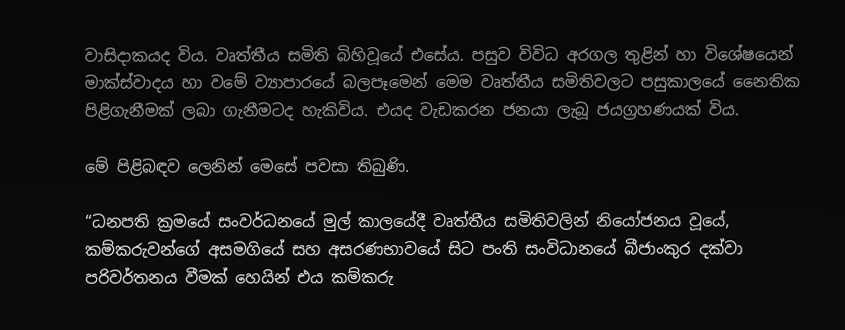වාසිදාකයද විය. වෘත්තීය සමිති බිහිවූයේ එසේය. පසුව විවිධ අරගල තුළින් හා විශේෂයෙන් මාක්ස්වාදය හා වමේ ව්‍යාපාරයේ බලපෑමෙන් මෙම වෘත්තීය සමිතිවලට පසුකාලයේ නෛතික පිළිගැනීමක් ලබා ගැනීමටද හැකිවිය. එයද වැඩකරන ජනයා ලැබූ ජයග්‍රහණයක් විය.

මේ පිළිබඳව ලෙනින් මෙසේ පවසා තිබුණි.

“ධනපති ක්‍රමයේ සංවර්ධනයේ මුල් කාලයේදී වෘත්තීය සමිතිවලින් නියෝජනය වූයේ, කම්කරුවන්ගේ අසමගියේ සහ අසරණභාවයේ සිට පංති සංවිධානයේ බීජාංකුර දක්වා පරිවර්තනය වීමක් හෙයින් එය කම්කරු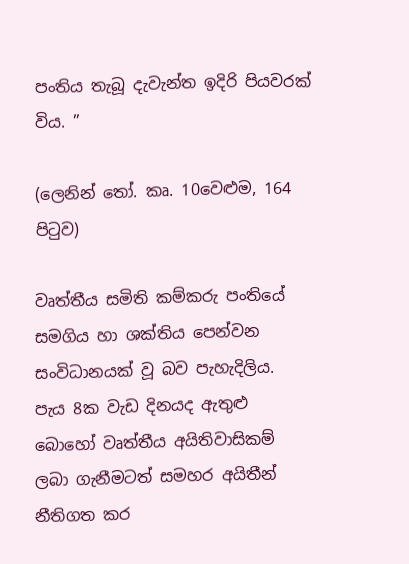පංතිය තැබූ දැවැන්ත ඉදිරි පියවරක් විය. ”

(ලෙනින් තෝ. කෘ. 10වෙළුම, 164 පිටුව)

වෘත්තීය සමිති කම්කරු පංතියේ සමගිය හා ශක්තිය පෙන්වන සංවිධානයක් වූ බව පැහැදිලිය. පැය 8ක වැඩ දිනයද ඇතුළු බොහෝ වෘත්තීය අයිතිවාසිකම් ලබා ගැනීමටත් සමහර අයිතීන් නීතිගත කර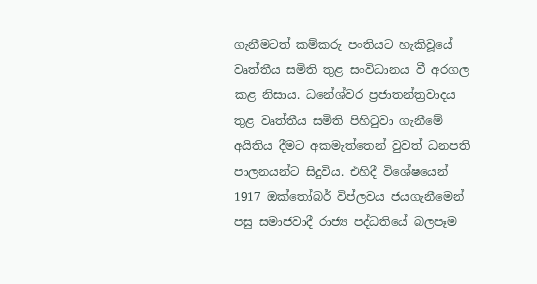ගැනීමටත් කම්කරු පංතියට හැකිවූයේ වෘත්තීය සමිති තුළ සංවිධානය වී අරගල කළ නිසාය. ධනේශ්වර ප්‍රජාතන්ත්‍රවාදය තුළ වෘත්තීය සමිති පිහිටුවා ගැනීමේ අයිතිය දීමට අකමැත්තෙන් වුවත් ධනපති පාලනයන්ට සිදුවිය. එහිදී විශේෂයෙන් 1917 ඔක්තෝබර් විප්ලවය ජයගැනීමෙන් පසු සමාජවාදී රාජ්‍ය පද්ධතියේ බලපෑම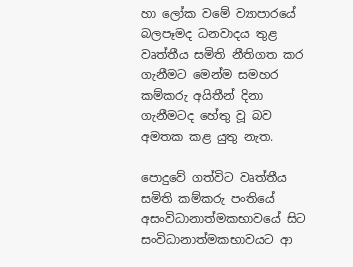හා ලෝක වමේ ව්‍යාපාරයේ බලපෑමද ධනවාදය තුළ වෘත්තීය සමිති නීතිගත කර ගැනීමට මෙන්ම සමහර කම්කරු අයිතීන් දිනා ගැනීමටද හේතු වූ බව අමතක කළ යුතු නැත.

පොදුවේ ගත්විට වෘත්තීය සමිති කම්කරු පංතියේ අසංවිධානාත්මකභාවයේ සිට සංවිධානාත්මකභාවයට ආ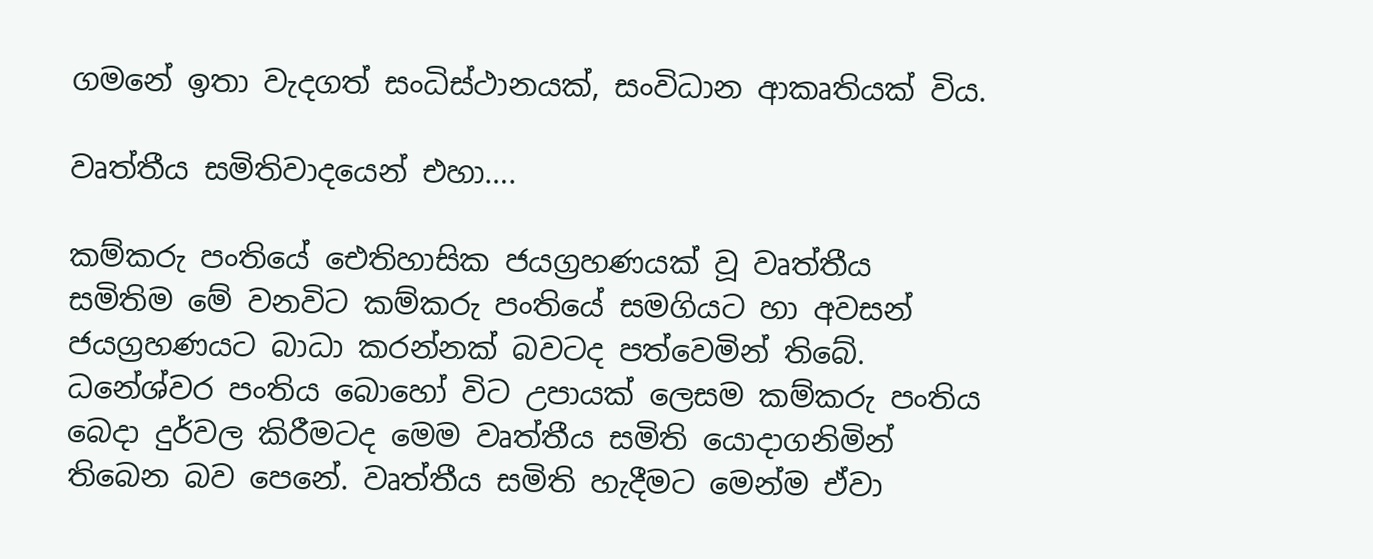ගමනේ ඉතා වැදගත් සංධිස්ථානයක්, සංවිධාන ආකෘතියක් විය.

වෘත්තීය සමිතිවාදයෙන් එහා….

කම්කරු පංතියේ ඓතිහාසික ජයග්‍රහණයක් වූ වෘත්තීය සමිතිම මේ වනවිට කම්කරු පංතියේ සමගියට හා අවසන් ජයග්‍රහණයට බාධා කරන්නක් බවටද පත්වෙමින් තිබේ. ධනේශ්වර පංතිය බොහෝ විට උපායක් ලෙසම කම්කරු පංතිය බෙදා දුර්වල කිරීමටද මෙම වෘත්තීය සමිති යොදාගනිමින් තිබෙන බව පෙනේ. වෘත්තීය සමිති හැදීමට මෙන්ම ඒවා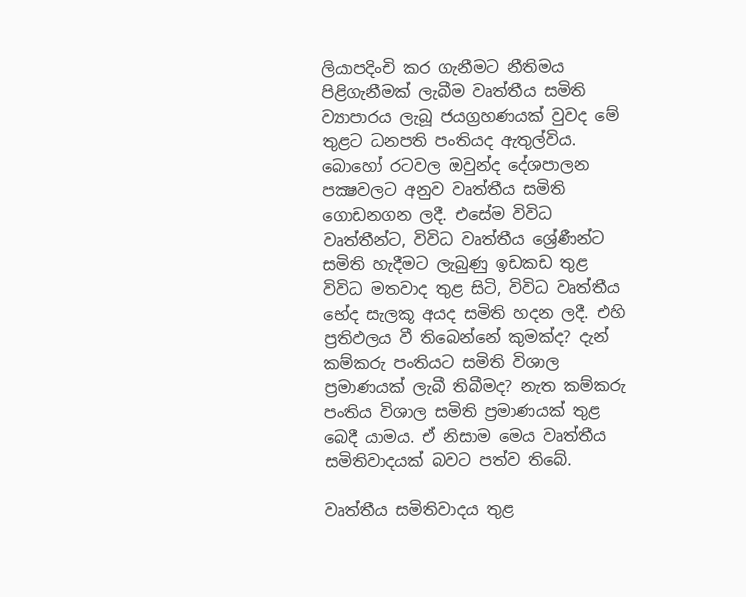ලියාපදිංචි කර ගැනීමට නීතිමය පිළිගැනීමක් ලැබීම වෘත්තීය සමිති ව්‍යාපාරය ලැබූ ජයග්‍රහණයක් වුවද මේ තුළට ධනපති පංතියද ඇතුල්විය. බොහෝ රටවල ඔවුන්ද දේශපාලන පක්‍ෂවලට අනුව වෘත්තීය සමිති ගොඩනගන ලදී. එසේම විවිධ වෘත්තීන්ට, විවිධ වෘත්තීය ශ්‍රේණීන්ට  සමිති හැදීමට ලැබුණු ඉඩකඩ තුළ විවිධ මතවාද තුළ සිටි, විවිධ වෘත්තීය භේද සැලකූ අයද සමිති හදන ලදී. එහි ප්‍රතිඵලය වී තිබෙන්නේ කුමක්ද? දැන් කම්කරු පංතියට සමිති විශාල ප්‍රමාණයක් ලැබී තිබීමද? නැත කම්කරු පංතිය විශාල සමිති ප්‍රමාණයක් තුළ බෙදී යාමය. ඒ නිසාම මෙය වෘත්තීය සමිතිවාදයක් බවට පත්ව තිබේ.

වෘත්තීය සමිතිවාදය තුළ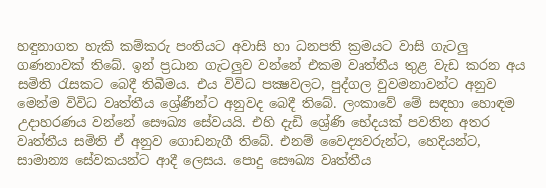හඳුනාගත හැකි කම්කරු පංතියට අවාසි හා ධනපති ක්‍රමයට වාසි ගැටලු ගණනාවක් තිබේ. ඉන් ප්‍රධාන ගැටලුව වන්නේ එකම වෘත්තීය තුළ වැඩ කරන අය සමිති රැසකට බෙදී තිබීමය. එය විවිධ පක්‍ෂවලට, පුද්ගල වුවමනාවන්ට අනුව මෙන්ම විවිධ වෘත්තීය ශ්‍රේණීන්ට අනුවද බෙදී තිබේ. ලංකාවේ මේ සඳහා හොඳම උදාහරණය වන්නේ සෞඛ්‍ය සේවයයි. එහි දැඩි ශ්‍රේණි භේදයක් පවතින අතර වෘත්තීය සමිති ඒ අනුව ගොඩනැගී තිබේ. එනම් වෛද්‍යවරුන්ට, හෙදියන්ට, සාමාන්‍ය සේවකයන්ට ආදී ලෙසය. පොදු සෞඛ්‍ය වෘත්තීය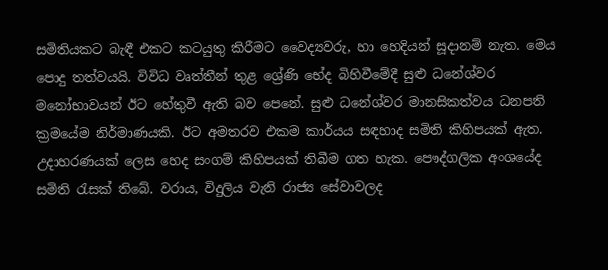සමිතියකට බැඳී එකට කටයුතු කිරීමට වෛද්‍යවරු, හා හෙදියන් සූදානම් නැත. මෙය පොදු තත්වයයි. විවිධ වෘත්තීන් තුළ ශ්‍රේණි භේද බිහිවීමේදී සුළු ධනේශ්වර මනෝභාවයන් ඊට හේතුවී ඇති බව පෙනේ. සුළු ධනේශ්වර මානසිකත්වය ධනපති ක්‍රමයේම නිර්මාණයකි. ඊට අමතරව එකම කාර්යය සඳහාද සමිති කිහිපයක් ඇත. උදාහරණයක් ලෙස හෙද සංගම් කිහිපයක් තිබීම ගත හැක. පෞද්ගලික අංශයේද සමිති රැසක් තිබේ. වරාය, විදුලිය වැනි රාජ්‍ය සේවාවලද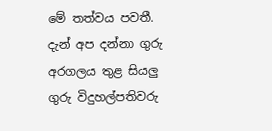මේ තත්වය පවතී. දැන් අප දන්නා ගුරු අරගලය තුළ සියලු ගුරු විදුහල්පතිවරු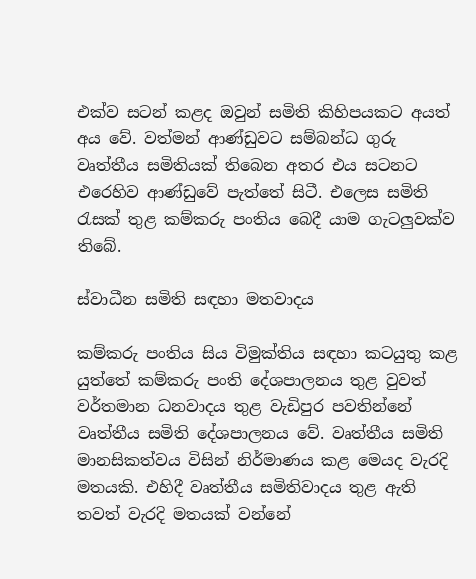එක්ව සටන් කළද ඔවුන් සමිති කිහිපයකට අයත් අය වේ. වත්මන් ආණ්ඩුවට සම්බන්ධ ගුරු වෘත්තීය සමිතියක් තිබෙන අතර එය සටනට එරෙහිව ආණ්ඩුවේ පැත්තේ සිටී. එලෙස සමිති රැසක් තුළ කම්කරු පංතිය බෙදී යාම ගැටලුවක්ව තිබේ.

ස්වාධීන සමිති සඳහා මතවාදය

කම්කරු පංතිය සිය විමුක්තිය සඳහා කටයුතු කළ යුත්තේ කම්කරු පංති දේශපාලනය තුළ වුවත් වර්තමාන ධනවාදය තුළ වැඩිපුර පවතින්නේ වෘත්තීය සමිති දේශපාලනය වේ. වෘත්තීය සමිති මානසිකත්වය විසින් නිර්මාණය කළ මෙයද වැරදි මතයකි. එහිදී වෘත්තීය සමිතිවාදය තුළ ඇති තවත් වැරදි මතයක් වන්නේ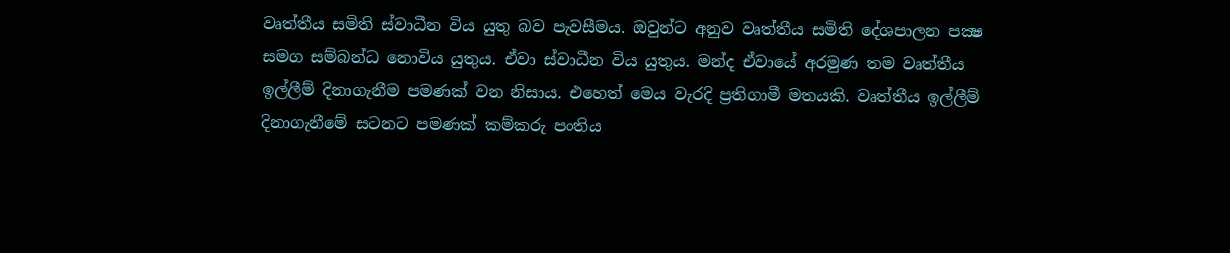වෘත්තීය සමිති ස්වාධීන විය යුතු බව පැවසීමය. ඔවුන්ට අනුව වෘත්තීය සමිති දේශපාලන පක්‍ෂ සමග සම්බන්ධ නොවිය යුතුය. ඒවා ස්වාධීන විය යුතුය. මන්ද ඒවායේ අරමුණ තම වෘත්තීය ඉල්ලීම් දිනාගැනීම පමණක් වන නිසාය. එහෙත් මෙය වැරදි ප්‍රතිගාමී මතයකි. වෘත්තීය ඉල්ලීම් දිනාගැනීමේ සටනට පමණක් කම්කරු පංතිය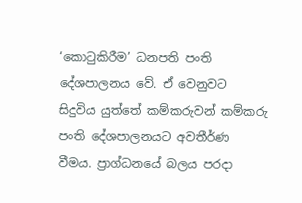‘කොටුකිරීම’ ධනපති පංති දේශපාලනය වේ. ඒ වෙනුවට සිදුවිය යුත්තේ කම්කරුවන් කම්කරු පංති දේශපාලනයට අවතීර්ණ වීමය. ප්‍රාග්ධනයේ බලය පරදා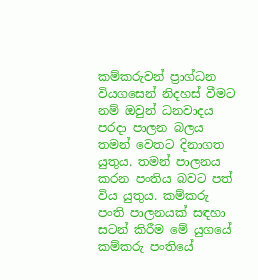කම්කරුවන් ප්‍රාග්ධන වියගසෙන් නිදහස් වීමට නම් ඔවුන් ධනවාදය පරදා පාලන බලය තමන් වෙතට දිනාගත යුතුය. තමන් පාලනය කරන පංතිය බවට පත් විය යුතුය. කම්කරු පංති පාලනයක් සඳහා සටන් කිරීම මේ යුගයේ කම්කරු පංතියේ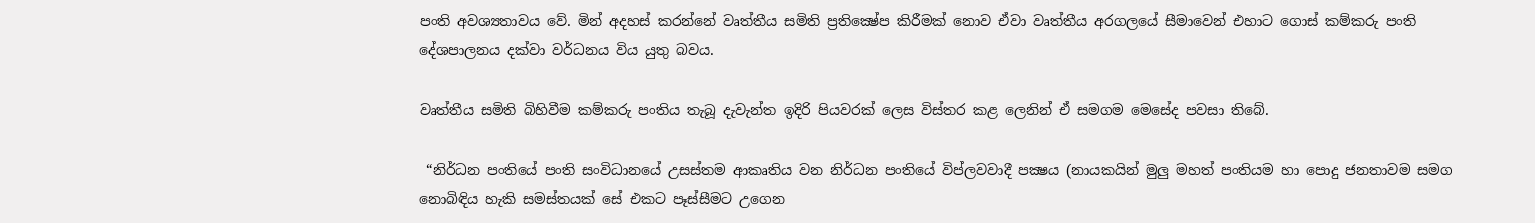පංති අවශ්‍යතාවය වේ. මින් අදහස් කරන්නේ වෘත්තීය සමිති ප්‍රතික්‍ෂේප කිරීමක් නොව ඒවා වෘත්තීය අරගලයේ සීමාවෙන් එහාට ගොස් කම්කරු පංති දේශපාලනය දක්වා වර්ධනය විය යුතු බවය.

වෘත්තීය සමිති බිහිවීම කම්කරු පංතිය තැබූ දැවැන්ත ඉදිරි පියවරක් ලෙස විස්තර කළ ලෙනින් ඒ සමගම මෙසේද පවසා තිබේ.

 “නිර්ධන පංතියේ පංති සංවිධානයේ උසස්තම ආකෘතිය වන නිර්ධන පංතියේ විප්ලවවාදී පක්‍ෂය (නායකයින් මුලු මහත් පංතියම හා පොදු ජනතාවම සමග නොබිඳිය හැකි සමස්තයක් සේ එකට පෑස්සීමට උගෙන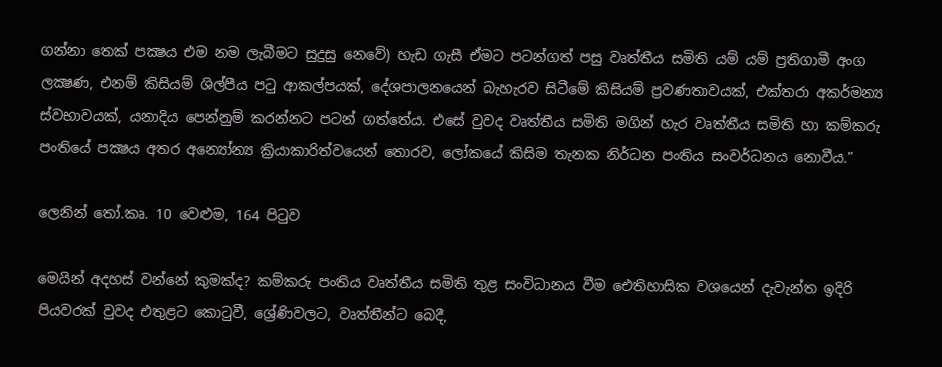ගන්නා තෙක් පක්‍ෂය එම නම ලැබීමට සුදුසු නෙවේ) හැඩ ගැසී ඒමට පටන්ගත් පසු වෘත්තීය සමිති යම් යම් ප්‍රතිගාමී අංග ලක්‍ෂණ, එනම් කිසියම් ශිල්පීය පටු ආකල්පයක්, දේශපාලනයෙන් බැහැරව සිටීමේ කිසියම් ප්‍රවණතාවයක්, එක්තරා අකර්මන්‍ය ස්වභාවයක්, යනාදිය පෙන්නුම් කරන්නට පටන් ගත්තේය. එසේ වුවද වෘත්තීය සමිති මගින් හැර වෘත්තීය සමිති හා කම්කරු පංතියේ පක්‍ෂය අතර අන්‍යෝන්‍ය ක්‍රියාකාරිත්වයෙන් තොරව, ලෝකයේ කිසිම තැනක නිර්ධන පංතිය සංවර්ධනය නොවීය.”

ලෙනින් තෝ.කෘ. 10 වෙළුම, 164 පිටුව

මෙයින් අදහස් වන්නේ කුමක්ද? කම්කරු පංතිය වෘත්තීය සමිති තුළ සංවිධානය වීම ඓතිහාසික වශයෙන් දැවැන්ත ඉදිරි පියවරක් වුවද එතුළට කොටුවී, ශ්‍රේණිවලට, වෘත්තීන්ට බෙදී,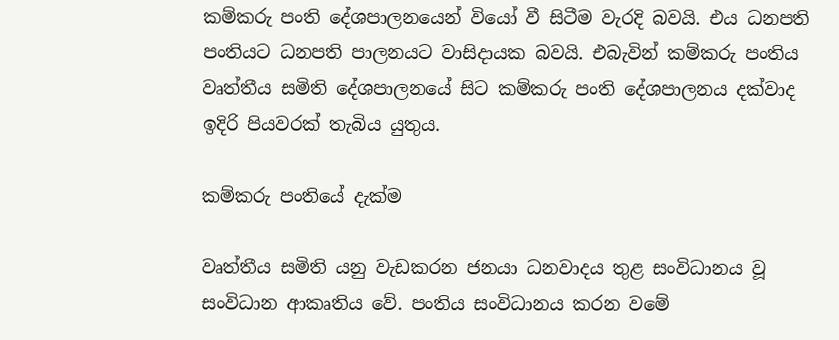කම්කරු පංති දේශපාලනයෙන් වියෝ වී සිටීම වැරදි බවයි. එය ධනපති පංතියට ධනපති පාලනයට වාසිදායක බවයි. එබැවින් කම්කරු පංතිය වෘත්තීය සමිති දේශපාලනයේ සිට කම්කරු පංති දේශපාලනය දක්වාද ඉදිරි පියවරක් තැබිය යුතුය.

කම්කරු පංතියේ දැක්ම

වෘත්තීය සමිති යනු වැඩකරන ජනයා ධනවාදය තුළ සංවිධානය වූ සංවිධාන ආකෘතිය වේ. පංතිය සංවිධානය කරන වමේ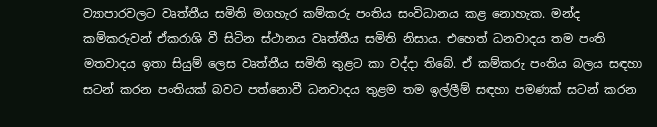ව්‍යාපාරවලට වෘත්තීය සමිති මගහැර කම්කරු පංතිය සංවිධානය කළ නොහැක. මන්ද කම්කරුවන් ඒකරාශි වී සිටින ස්ථානය වෘත්තීය සමිති නිසාය. එහෙත් ධනවාදය තම පංති මතවාදය ඉතා සියුම් ලෙස වෘත්තීය සමිති තුළට කා වද්දා තිබේ. ඒ කම්කරු පංතිය බලය සඳහා සටන් කරන පංතියක් බවට පත්නොවී ධනවාදය තුළම තම ඉල්ලීම් සඳහා පමණක් සටන් කරන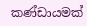කණ්ඩායමක්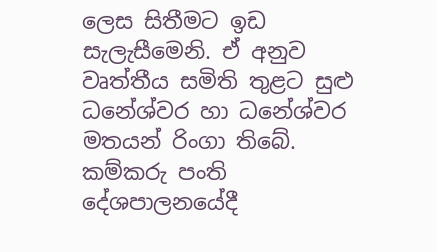ලෙස සිතීමට ඉඩ සැලැසීමෙනි. ඒ අනුව වෘත්තීය සමිති තුළට සුළු ධනේශ්වර හා ධනේශ්වර මතයන් රිංගා තිබේ. කම්කරු පංති දේශපාලනයේදී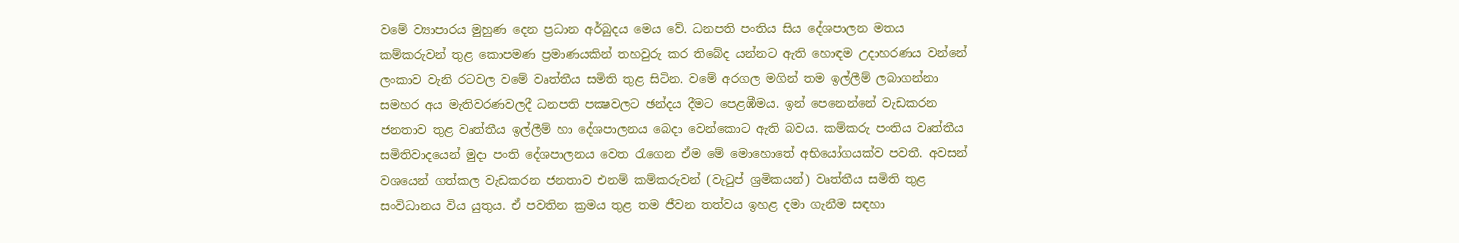වමේ ව්‍යාපාරය මුහුණ දෙන ප්‍රධාන අර්බුදය මෙය වේ. ධනපති පංතිය සිය දේශපාලන මතය කම්කරුවන් තුළ කොපමණ ප්‍රමාණයකින් තහවුරු කර තිබේද යන්නට ඇති හොඳම උදාහරණය වන්නේ ලංකාව වැනි රටවල වමේ වෘත්තීය සමිති තුළ සිටින. වමේ අරගල මගින් තම ඉල්ලීම් ලබාගන්නා සමහර අය මැතිවරණවලදී ධනපති පක්‍ෂවලට ඡන්දය දීමට පෙළඹීමය. ඉන් පෙනෙන්නේ වැඩකරන ජනතාව තුළ වෘත්තීය ඉල්ලීම් හා දේශපාලනය බෙදා වෙන්කොට ඇති බවය. කම්කරු පංතිය වෘත්තීය සමිතිවාදයෙන් මුදා පංති දේශපාලනය වෙත රැගෙන ඒම මේ මොහොතේ අභියෝගයක්ව පවතී. අවසන් වශයෙන් ගත්කල වැඩකරන ජනතාව එනම් කම්කරුවන් (වැටුප් ශ්‍රමිකයන්) වෘත්තීය සමිති තුළ සංවිධානය විය යුතුය. ඒ පවතින ක්‍රමය තුළ තම ජීවන තත්වය ඉහළ දමා ගැනීම සඳහා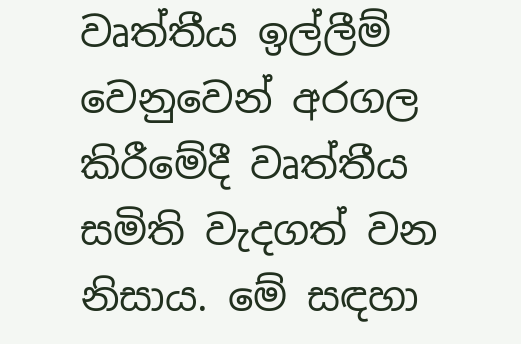වෘත්තීය ඉල්ලීම් වෙනුවෙන් අරගල කිරීමේදී වෘත්තීය සමිති වැදගත් වන නිසාය. මේ සඳහා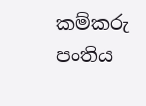කම්කරු පංතිය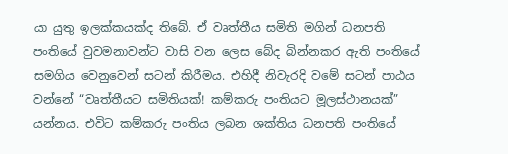යා යුතු ඉලක්කයක්ද තිබේ. ඒ වෘත්තීය සමිති මගින් ධනපති පංතියේ වුවමනාවන්ට වාසි වන ලෙස බේද බින්නකර ඇති පංතියේ සමගිය වෙනුවෙන් සටන් කිරීමය. එහිදී නිවැරදි වමේ සටන් පාඨය වන්නේ “වෘත්තීයට සමිතියක්! කම්කරු පංතියට මූලස්ථානයක්” යන්නය. එවිට කම්කරු පංතිය ලබන ශක්තිය ධනපති පංතියේ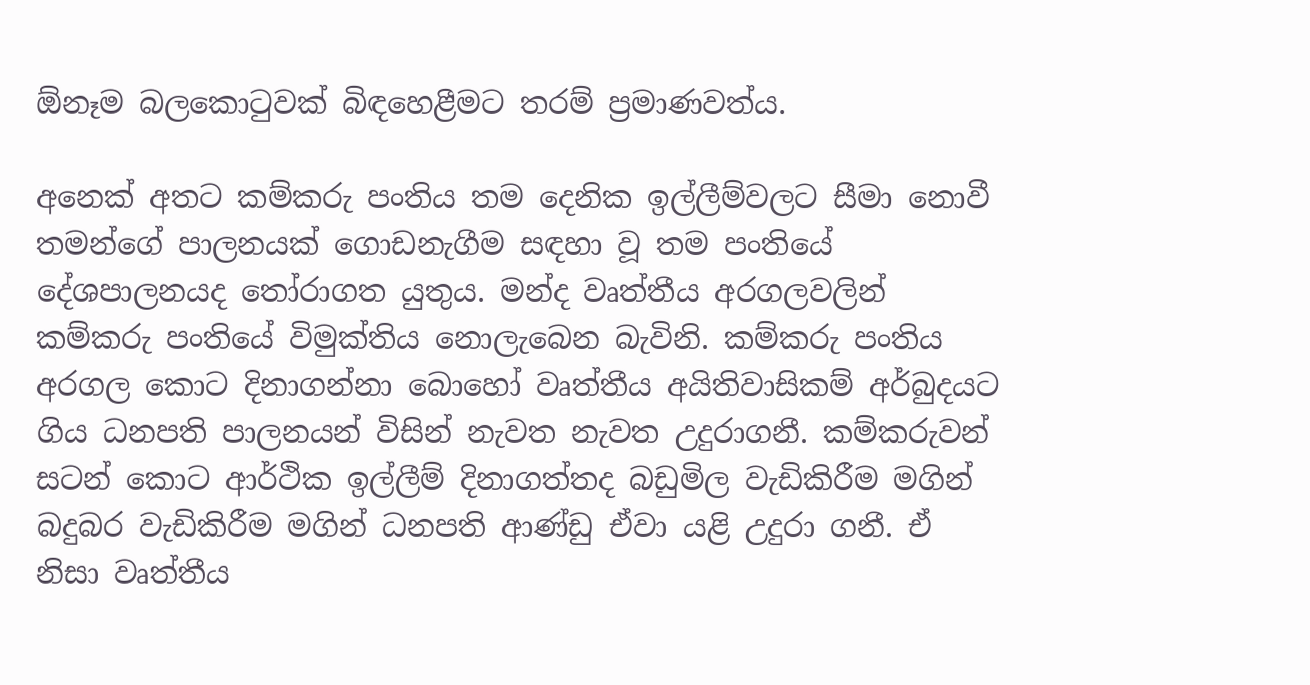ඕනෑම බලකොටුවක් බිඳහෙළීමට තරම් ප්‍රමාණවත්ය.

අනෙක් අතට කම්කරු පංතිය තම දෙනික ඉල්ලීම්වලට සීමා නොවී තමන්ගේ පාලනයක් ගොඩනැගීම සඳහා වූ තම පංතියේ දේශපාලනයද තෝරාගත යුතුය. මන්ද වෘත්තීය අරගලවලින් කම්කරු පංතියේ විමුක්තිය නොලැබෙන බැවිනි. කම්කරු පංතිය අරගල කොට දිනාගන්නා බොහෝ වෘත්තීය අයිතිවාසිකම් අර්බුදයට ගිය ධනපති පාලනයන් විසින් නැවත නැවත උදුරාගනී. කම්කරුවන් සටන් කොට ආර්ථික ඉල්ලීම් දිනාගත්තද බඩුමිල වැඩිකිරීම මගින් බදුබර වැඩිකිරීම මගින් ධනපති ආණ්ඩු ඒවා යළි උදුරා ගනී. ඒ නිසා වෘත්තීය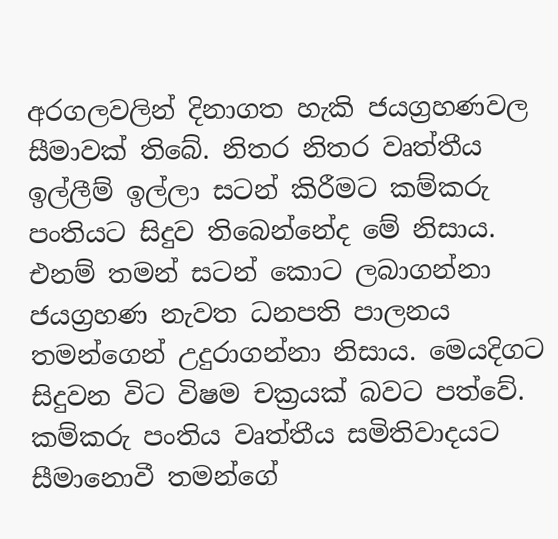අරගලවලින් දිනාගත හැකි ජයග්‍රහණවල සීමාවක් තිබේ. නිතර නිතර වෘත්තීය ඉල්ලීම් ඉල්ලා සටන් කිරීමට කම්කරු පංතියට සිදුව තිබෙන්නේද මේ නිසාය. එනම් තමන් සටන් කොට ලබාගන්නා ජයග්‍රහණ නැවත ධනපති පාලනය තමන්ගෙන් උදුරාගන්නා නිසාය. මෙයදිගට සිදුවන විට විෂම චක්‍රයක් බවට පත්වේ. කම්කරු පංතිය වෘත්තීය සමිතිවාදයට සීමානොවී තමන්ගේ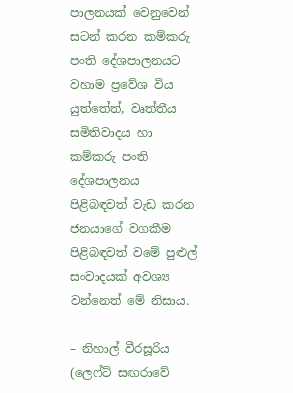පාලනයක් වෙනුවෙන් සටන් කරන කම්කරු පංති දේශපාලනයට වහාම ප්‍රවේශ විය යුත්තේත්, වෘත්තීය සමිතිවාදය හා කම්කරු පංති දේශපාලනය පිළිබඳවත් වැඩ කරන ජනයාගේ වගකීම පිළිබඳවත් වමේ පුළුල් සංවාදයක් අවශ්‍ය වන්නෙත් මේ නිසාය.

– නිහාල් වීරසූරිය (ලෙෆ්ට් සඟරාවේ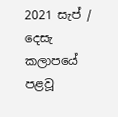2021 සැප් / දෙසැ කලාපයේ පළවූ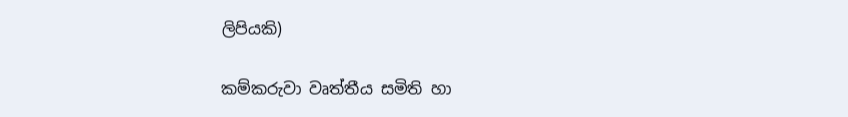ලිපියකි)

කම්කරුවා වෘත්තීය සමිති හා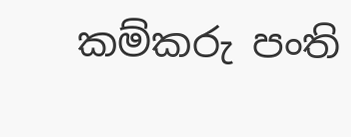කම්කරු පංති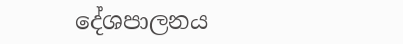දේශපාලනය